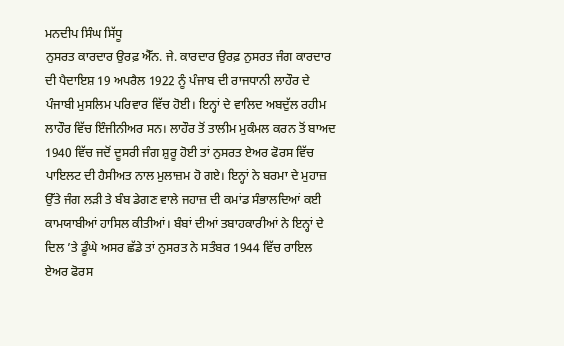ਮਨਦੀਪ ਸਿੰਘ ਸਿੱਧੂ
ਨੁਸਰਤ ਕਾਰਦਾਰ ਉਰਫ਼ ਐੱਨ. ਜੇ. ਕਾਰਦਾਰ ਉਰਫ਼ ਨੁਸਰਤ ਜੰਗ ਕਾਰਦਾਰ ਦੀ ਪੈਦਾਇਸ਼ 19 ਅਪਰੈਲ 1922 ਨੂੰ ਪੰਜਾਬ ਦੀ ਰਾਜਧਾਨੀ ਲਾਹੌਰ ਦੇ ਪੰਜਾਬੀ ਮੁਸਲਿਮ ਪਰਿਵਾਰ ਵਿੱਚ ਹੋਈ। ਇਨ੍ਹਾਂ ਦੇ ਵਾਲਿਦ ਅਬਦੁੱਲ ਰਹੀਮ ਲਾਹੌਰ ਵਿੱਚ ਇੰਜੀਨੀਅਰ ਸਨ। ਲਾਹੌਰ ਤੋਂ ਤਾਲੀਮ ਮੁਕੰਮਲ ਕਰਨ ਤੋਂ ਬਾਅਦ 1940 ਵਿੱਚ ਜਦੋਂ ਦੂਸਰੀ ਜੰਗ ਸ਼ੁਰੂ ਹੋਈ ਤਾਂ ਨੁਸਰਤ ਏਅਰ ਫੋਰਸ ਵਿੱਚ ਪਾਇਲਟ ਦੀ ਹੈਸੀਅਤ ਨਾਲ ਮੁਲਾਜ਼ਮ ਹੋ ਗਏ। ਇਨ੍ਹਾਂ ਨੇ ਬਰਮਾ ਦੇ ਮੁਹਾਜ਼ ਉੱਤੇ ਜੰਗ ਲੜੀ ਤੇ ਬੰਬ ਡੇਗਣ ਵਾਲੇ ਜਹਾਜ਼ ਦੀ ਕਮਾਂਡ ਸੰਭਾਲਦਿਆਂ ਕਈ ਕਾਮਯਾਬੀਆਂ ਹਾਸਿਲ ਕੀਤੀਆਂ। ਬੰਬਾਂ ਦੀਆਂ ਤਬਾਹਕਾਰੀਆਂ ਨੇ ਇਨ੍ਹਾਂ ਦੇ ਦਿਲ ’ਤੇ ਡੂੰਘੇ ਅਸਰ ਛੱਡੇ ਤਾਂ ਨੁਸਰਤ ਨੇ ਸਤੰਬਰ 1944 ਵਿੱਚ ਰਾਇਲ ਏਅਰ ਫੋਰਸ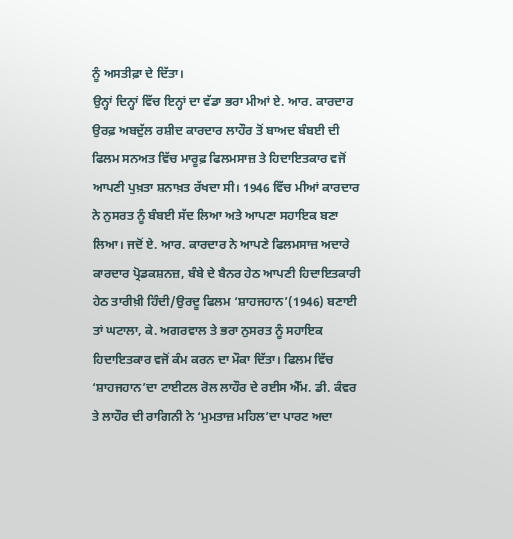ਨੂੰ ਅਸਤੀਫ਼ਾ ਦੇ ਦਿੱਤਾ।
ਉਨ੍ਹਾਂ ਦਿਨ੍ਹਾਂ ਵਿੱਚ ਇਨ੍ਹਾਂ ਦਾ ਵੱਡਾ ਭਰਾ ਮੀਆਂ ਏ. ਆਰ. ਕਾਰਦਾਰ ਉਰਫ਼ ਅਬਦੁੱਲ ਰਸ਼ੀਦ ਕਾਰਦਾਰ ਲਾਹੌਰ ਤੋਂ ਬਾਅਦ ਬੰਬਈ ਦੀ ਫਿਲਮ ਸਨਅਤ ਵਿੱਚ ਮਾਰੂਫ਼ ਫਿਲਮਸਾਜ਼ ਤੇ ਹਿਦਾਇਤਕਾਰ ਵਜੋਂ ਆਪਣੀ ਪੁਖ਼ਤਾ ਸ਼ਨਾਖ਼ਤ ਰੱਖਦਾ ਸੀ। 1946 ਵਿੱਚ ਮੀਆਂ ਕਾਰਦਾਰ ਨੇ ਨੁਸਰਤ ਨੂੰ ਬੰਬਈ ਸੱਦ ਲਿਆ ਅਤੇ ਆਪਣਾ ਸਹਾਇਕ ਬਣਾ ਲਿਆ। ਜਦੋਂ ਏ. ਆਰ. ਕਾਰਦਾਰ ਨੇ ਆਪਣੇ ਫਿਲਮਸਾਜ਼ ਅਦਾਰੇ ਕਾਰਦਾਰ ਪ੍ਰੋਡਕਸ਼ਨਜ਼, ਬੰਬੇ ਦੇ ਬੈਨਰ ਹੇਠ ਆਪਣੀ ਹਿਦਾਇਤਕਾਰੀ ਹੇਠ ਤਾਰੀਖ਼ੀ ਹਿੰਦੀ/ਉਰਦੂ ਫਿਲਮ ‘ਸ਼ਾਹਜਹਾਨ’(1946) ਬਣਾਈ ਤਾਂ ਘਟਾਲਾ, ਕੇ. ਅਗਰਵਾਲ ਤੇ ਭਰਾ ਨੁਸਰਤ ਨੂੰ ਸਹਾਇਕ ਹਿਦਾਇਤਕਾਰ ਵਜੋਂ ਕੰਮ ਕਰਨ ਦਾ ਮੌਕਾ ਦਿੱਤਾ। ਫਿਲਮ ਵਿੱਚ ‘ਸ਼ਾਹਜਹਾਨ’ਦਾ ਟਾਈਟਲ ਰੋਲ ਲਾਹੌਰ ਦੇ ਰਈਸ ਐੱਮ. ਡੀ. ਕੰਵਰ ਤੇ ਲਾਹੌਰ ਦੀ ਰਾਗਿਨੀ ਨੇ ‘ਮੁਮਤਾਜ਼ ਮਹਿਲ’ਦਾ ਪਾਰਟ ਅਦਾ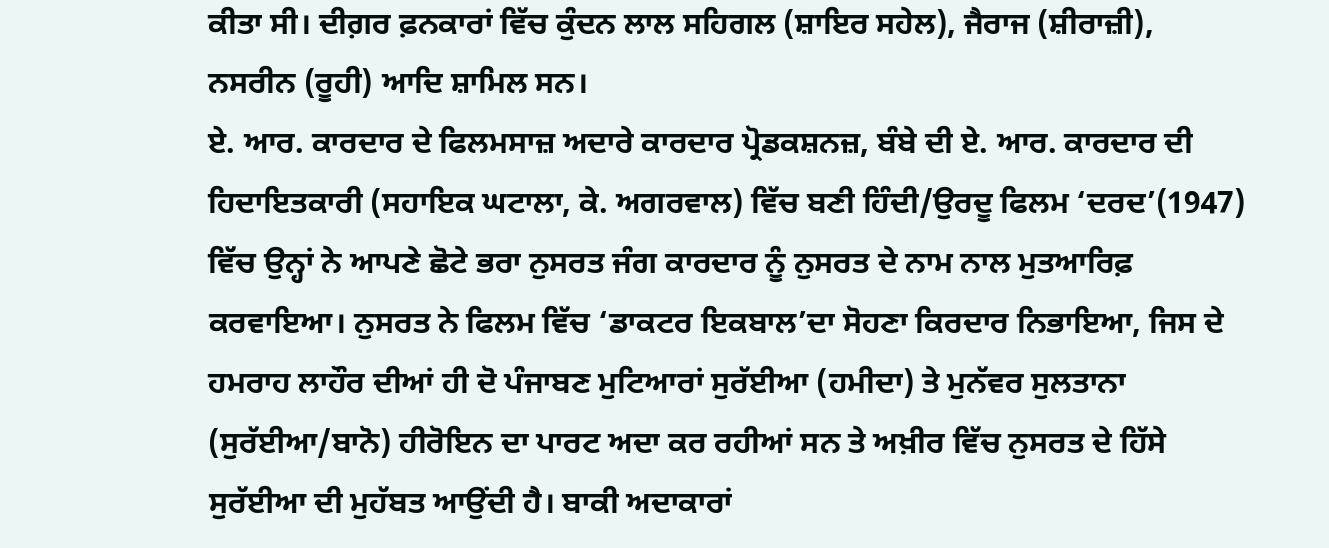ਕੀਤਾ ਸੀ। ਦੀਗ਼ਰ ਫ਼ਨਕਾਰਾਂ ਵਿੱਚ ਕੁੰਦਨ ਲਾਲ ਸਹਿਗਲ (ਸ਼ਾਇਰ ਸਹੇਲ), ਜੈਰਾਜ (ਸ਼ੀਰਾਜ਼ੀ), ਨਸਰੀਨ (ਰੂਹੀ) ਆਦਿ ਸ਼ਾਮਿਲ ਸਨ।
ਏ. ਆਰ. ਕਾਰਦਾਰ ਦੇ ਫਿਲਮਸਾਜ਼ ਅਦਾਰੇ ਕਾਰਦਾਰ ਪ੍ਰੋਡਕਸ਼ਨਜ਼, ਬੰਬੇ ਦੀ ਏ. ਆਰ. ਕਾਰਦਾਰ ਦੀ ਹਿਦਾਇਤਕਾਰੀ (ਸਹਾਇਕ ਘਟਾਲਾ, ਕੇ. ਅਗਰਵਾਲ) ਵਿੱਚ ਬਣੀ ਹਿੰਦੀ/ਉਰਦੂ ਫਿਲਮ ‘ਦਰਦ’(1947) ਵਿੱਚ ਉਨ੍ਹਾਂ ਨੇ ਆਪਣੇ ਛੋਟੇ ਭਰਾ ਨੁਸਰਤ ਜੰਗ ਕਾਰਦਾਰ ਨੂੰ ਨੁਸਰਤ ਦੇ ਨਾਮ ਨਾਲ ਮੁਤਆਰਿਫ਼ ਕਰਵਾਇਆ। ਨੁਸਰਤ ਨੇ ਫਿਲਮ ਵਿੱਚ ‘ਡਾਕਟਰ ਇਕਬਾਲ’ਦਾ ਸੋਹਣਾ ਕਿਰਦਾਰ ਨਿਭਾਇਆ, ਜਿਸ ਦੇ ਹਮਰਾਹ ਲਾਹੌਰ ਦੀਆਂ ਹੀ ਦੋ ਪੰਜਾਬਣ ਮੁਟਿਆਰਾਂ ਸੁਰੱਈਆ (ਹਮੀਦਾ) ਤੇ ਮੁਨੱਵਰ ਸੁਲਤਾਨਾ (ਸੁਰੱਈਆ/ਬਾਨੋ) ਹੀਰੋਇਨ ਦਾ ਪਾਰਟ ਅਦਾ ਕਰ ਰਹੀਆਂ ਸਨ ਤੇ ਅਖ਼ੀਰ ਵਿੱਚ ਨੁਸਰਤ ਦੇ ਹਿੱਸੇ ਸੁਰੱਈਆ ਦੀ ਮੁਹੱਬਤ ਆਉਂਦੀ ਹੈ। ਬਾਕੀ ਅਦਾਕਾਰਾਂ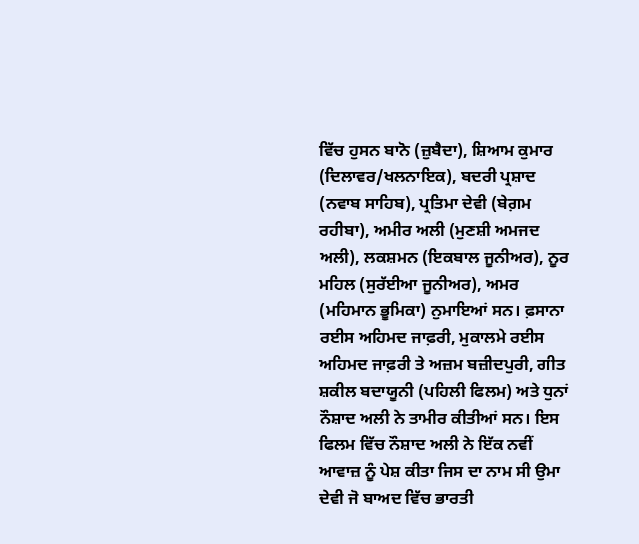ਵਿੱਚ ਹੁਸਨ ਬਾਨੋ (ਜ਼ੁਬੈਦਾ), ਸ਼ਿਆਮ ਕੁਮਾਰ (ਦਿਲਾਵਰ/ਖਲਨਾਇਕ), ਬਦਰੀ ਪ੍ਰਸ਼ਾਦ (ਨਵਾਬ ਸਾਹਿਬ), ਪ੍ਰਤਿਮਾ ਦੇਵੀ (ਬੇਗ਼ਮ ਰਹੀਬਾ), ਅਮੀਰ ਅਲੀ (ਮੁਣਸ਼ੀ ਅਮਜਦ ਅਲੀ), ਲਕਸ਼ਮਨ (ਇਕਬਾਲ ਜੂਨੀਅਰ), ਨੂਰ ਮਹਿਲ (ਸੁਰੱਈਆ ਜੂਨੀਅਰ), ਅਮਰ (ਮਹਿਮਾਨ ਭੂਮਿਕਾ) ਨੁਮਾਇਆਂ ਸਨ। ਫ਼ਸਾਨਾ ਰਈਸ ਅਹਿਮਦ ਜਾਫ਼ਰੀ, ਮੁਕਾਲਮੇ ਰਈਸ ਅਹਿਮਦ ਜਾਫ਼ਰੀ ਤੇ ਅਜ਼ਮ ਬਜ਼ੀਦਪੁਰੀ, ਗੀਤ ਸ਼ਕੀਲ ਬਦਾਯੂਨੀ (ਪਹਿਲੀ ਫਿਲਮ) ਅਤੇ ਧੁਨਾਂ ਨੌਸ਼ਾਦ ਅਲੀ ਨੇ ਤਾਮੀਰ ਕੀਤੀਆਂ ਸਨ। ਇਸ ਫਿਲਮ ਵਿੱਚ ਨੌਸ਼ਾਦ ਅਲੀ ਨੇ ਇੱਕ ਨਵੀਂ ਆਵਾਜ਼ ਨੂੰ ਪੇਸ਼ ਕੀਤਾ ਜਿਸ ਦਾ ਨਾਮ ਸੀ ਉਮਾ ਦੇਵੀ ਜੋ ਬਾਅਦ ਵਿੱਚ ਭਾਰਤੀ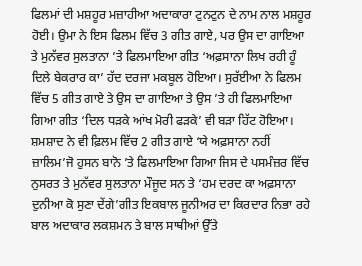ਫਿਲਮਾਂ ਦੀ ਮਸ਼ਹੂਰ ਮਜ਼ਾਹੀਆ ਅਦਾਕਾਰਾ ਟੁਨਟੁਨ ਦੇ ਨਾਮ ਨਾਲ ਮਸ਼ਹੂਰ ਹੋਈ। ਉਮਾ ਨੇ ਇਸ ਫਿਲਮ ਵਿੱਚ 3 ਗੀਤ ਗਾਏ, ਪਰ ਉਸ ਦਾ ਗਾਇਆ ਤੇ ਮੁਨੱਵਰ ਸੁਲਤਾਨਾ ’ਤੇ ਫਿਲਮਾਇਆ ਗੀਤ ‘ਅਫ਼ਸਾਨਾ ਲਿਖ ਰਹੀ ਹੂੰ ਦਿਲੇ ਬੇਕਰਾਰ ਕਾ’ ਹੱਦ ਦਰਜਾ ਮਕਬੂਲ ਹੋਇਆ। ਸੁਰੱਈਆ ਨੇ ਫਿਲਮ ਵਿੱਚ 5 ਗੀਤ ਗਾਏ ਤੇ ਉਸ ਦਾ ਗਾਇਆ ਤੇ ਉਸ ’ਤੇ ਹੀ ਫਿਲਮਾਇਆ ਗਿਆ ਗੀਤ ‘ਦਿਲ ਧੜਕੇ ਆਂਖ ਮੋਰੀ ਫੜਕੇ’ ਵੀ ਬੜਾ ਹਿੱਟ ਹੋਇਆ। ਸ਼ਮਸ਼ਾਦ ਨੇ ਵੀ ਫ਼ਿਲਮ ਵਿੱਚ 2 ਗੀਤ ਗਾਏ ‘ਯੇ ਅਫ਼ਸਾਨਾ ਨਹੀਂ ਜ਼ਾਲਿਮ’ਜੋ ਹੁਸਨ ਬਾਨੋ ’ਤੇ ਫਿਲਮਾਇਆ ਗਿਆ ਜਿਸ ਦੇ ਪਸਮੰਜ਼ਰ ਵਿੱਚ ਨੁਸਰਤ ਤੇ ਮੁਨੱਵਰ ਸੁਲਤਾਨਾ ਮੌਜੂਦ ਸਨ ਤੇ ‘ਹਮ ਦਰਦ ਕਾ ਅਫ਼ਸਾਨਾ ਦੁਨੀਆ ਕੋ ਸੁਣਾ ਦੇਂਗੇ’ਗੀਤ ਇਕਬਾਲ ਜੂਨੀਅਰ ਦਾ ਕਿਰਦਾਰ ਨਿਭਾ ਰਹੇ ਬਾਲ ਅਦਾਕਾਰ ਲਕਸ਼ਮਨ ਤੇ ਬਾਲ ਸਾਥੀਆਂ ਉੱਤੇ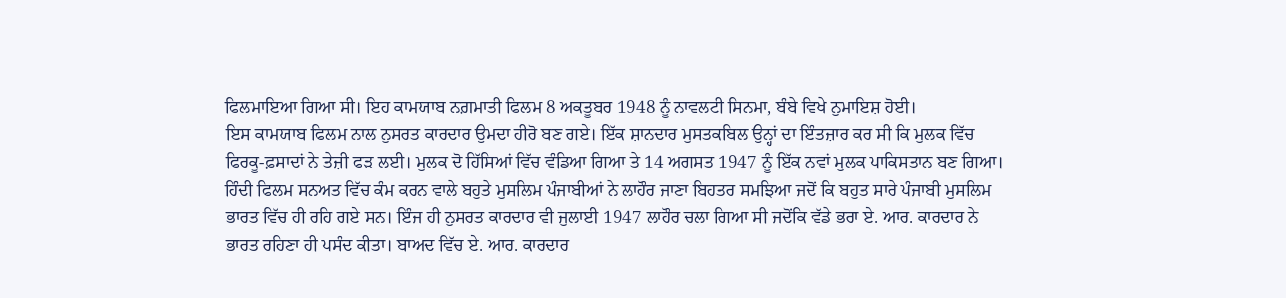ਫਿਲਮਾਇਆ ਗਿਆ ਸੀ। ਇਹ ਕਾਮਯਾਬ ਨਗ਼ਮਾਤੀ ਫਿਲਮ 8 ਅਕਤੂਬਰ 1948 ਨੂੰ ਨਾਵਲਟੀ ਸਿਨਮਾ, ਬੰਬੇ ਵਿਖੇ ਨੁਮਾਇਸ਼ ਹੋਈ।
ਇਸ ਕਾਮਯਾਬ ਫਿਲਮ ਨਾਲ ਨੁਸਰਤ ਕਾਰਦਾਰ ਉਮਦਾ ਹੀਰੋ ਬਣ ਗਏ। ਇੱਕ ਸ਼ਾਨਦਾਰ ਮੁਸਤਕਬਿਲ ਉਨ੍ਹਾਂ ਦਾ ਇੰਤਜ਼ਾਰ ਕਰ ਸੀ ਕਿ ਮੁਲਕ ਵਿੱਚ ਫਿਰਕੂ-ਫ਼ਸਾਦਾਂ ਨੇ ਤੇਜ਼ੀ ਫੜ ਲਈ। ਮੁਲਕ ਦੋ ਹਿੱਸਿਆਂ ਵਿੱਚ ਵੰਡਿਆ ਗਿਆ ਤੇ 14 ਅਗਸਤ 1947 ਨੂੰ ਇੱਕ ਨਵਾਂ ਮੁਲਕ ਪਾਕਿਸਤਾਨ ਬਣ ਗਿਆ। ਹਿੰਦੀ ਫਿਲਮ ਸਨਅਤ ਵਿੱਚ ਕੰਮ ਕਰਨ ਵਾਲੇ ਬਹੁਤੇ ਮੁਸਲਿਮ ਪੰਜਾਬੀਆਂ ਨੇ ਲਾਹੌਰ ਜਾਣਾ ਬਿਹਤਰ ਸਮਝਿਆ ਜਦੋਂ ਕਿ ਬਹੁਤ ਸਾਰੇ ਪੰਜਾਬੀ ਮੁਸਲਿਮ ਭਾਰਤ ਵਿੱਚ ਹੀ ਰਹਿ ਗਏ ਸਨ। ਇੰਜ ਹੀ ਨੁਸਰਤ ਕਾਰਦਾਰ ਵੀ ਜੁਲਾਈ 1947 ਲਾਹੌਰ ਚਲਾ ਗਿਆ ਸੀ ਜਦੋਂਕਿ ਵੱਡੇ ਭਰਾ ਏ. ਆਰ. ਕਾਰਦਾਰ ਨੇ ਭਾਰਤ ਰਹਿਣਾ ਹੀ ਪਸੰਦ ਕੀਤਾ। ਬਾਅਦ ਵਿੱਚ ਏ. ਆਰ. ਕਾਰਦਾਰ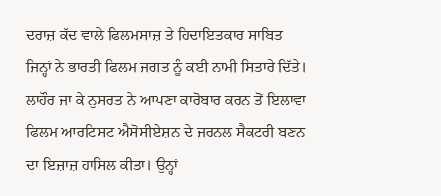ਦਰਾਜ਼ ਕੱਦ ਵਾਲੇ ਫਿਲਮਸਾਜ਼ ਤੇ ਹਿਦਾਇਤਕਾਰ ਸਾਬਿਤ ਜਿਨ੍ਹਾਂ ਨੇ ਭਾਰਤੀ ਫਿਲਮ ਜਗਤ ਨੂੰ ਕਈ ਨਾਮੀ ਸਿਤਾਰੇ ਦਿੱਤੇ।
ਲਾਹੌਰ ਜਾ ਕੇ ਨੁਸਰਤ ਨੇ ਆਪਣਾ ਕਾਰੋਬਾਰ ਕਰਨ ਤੋਂ ਇਲਾਵਾ ਫਿਲਮ ਆਰਟਿਸਟ ਐਸੋਸੀਏਸ਼ਨ ਦੇ ਜਰਨਲ ਸੈਕਟਰੀ ਬਣਨ ਦਾ ਇਜ਼ਾਜ਼ ਹਾਸਿਲ ਕੀਤਾ। ਉਨ੍ਹਾਂ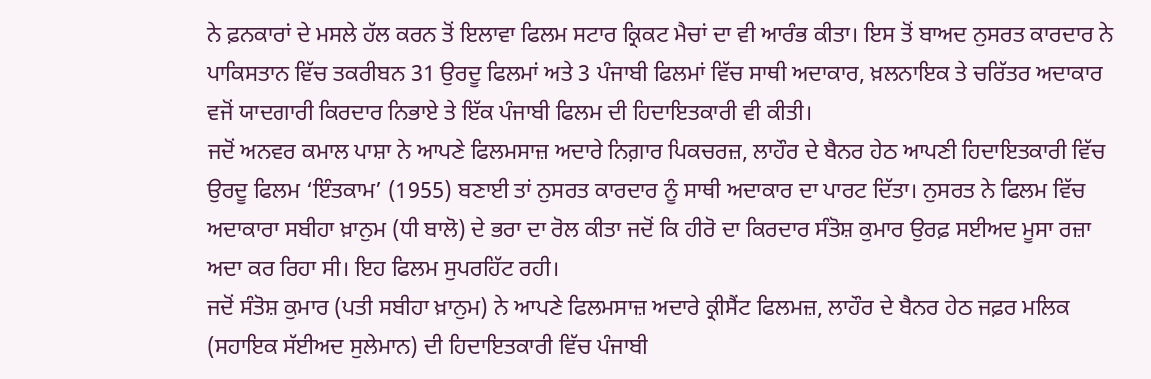ਨੇ ਫ਼ਨਕਾਰਾਂ ਦੇ ਮਸਲੇ ਹੱਲ ਕਰਨ ਤੋਂ ਇਲਾਵਾ ਫਿਲਮ ਸਟਾਰ ਕ੍ਰਿਕਟ ਮੈਚਾਂ ਦਾ ਵੀ ਆਰੰਭ ਕੀਤਾ। ਇਸ ਤੋਂ ਬਾਅਦ ਨੁਸਰਤ ਕਾਰਦਾਰ ਨੇ ਪਾਕਿਸਤਾਨ ਵਿੱਚ ਤਕਰੀਬਨ 31 ਉਰਦੂ ਫਿਲਮਾਂ ਅਤੇ 3 ਪੰਜਾਬੀ ਫਿਲਮਾਂ ਵਿੱਚ ਸਾਥੀ ਅਦਾਕਾਰ, ਖ਼ਲਨਾਇਕ ਤੇ ਚਰਿੱਤਰ ਅਦਾਕਾਰ ਵਜੋਂ ਯਾਦਗਾਰੀ ਕਿਰਦਾਰ ਨਿਭਾਏ ਤੇ ਇੱਕ ਪੰਜਾਬੀ ਫਿਲਮ ਦੀ ਹਿਦਾਇਤਕਾਰੀ ਵੀ ਕੀਤੀ।
ਜਦੋਂ ਅਨਵਰ ਕਮਾਲ ਪਾਸ਼ਾ ਨੇ ਆਪਣੇ ਫਿਲਮਸਾਜ਼ ਅਦਾਰੇ ਨਿਗ਼ਾਰ ਪਿਕਚਰਜ਼, ਲਾਹੌਰ ਦੇ ਬੈਨਰ ਹੇਠ ਆਪਣੀ ਹਿਦਾਇਤਕਾਰੀ ਵਿੱਚ ਉਰਦੂ ਫਿਲਮ ‘ਇੰਤਕਾਮ’ (1955) ਬਣਾਈ ਤਾਂ ਨੁਸਰਤ ਕਾਰਦਾਰ ਨੂੰ ਸਾਥੀ ਅਦਾਕਾਰ ਦਾ ਪਾਰਟ ਦਿੱਤਾ। ਨੁਸਰਤ ਨੇ ਫਿਲਮ ਵਿੱਚ ਅਦਾਕਾਰਾ ਸਬੀਹਾ ਖ਼ਾਨੁਮ (ਧੀ ਬਾਲੋ) ਦੇ ਭਰਾ ਦਾ ਰੋਲ ਕੀਤਾ ਜਦੋਂ ਕਿ ਹੀਰੋ ਦਾ ਕਿਰਦਾਰ ਸੰਤੋਸ਼ ਕੁਮਾਰ ਉਰਫ਼ ਸਈਅਦ ਮੂਸਾ ਰਜ਼ਾ ਅਦਾ ਕਰ ਰਿਹਾ ਸੀ। ਇਹ ਫਿਲਮ ਸੁਪਰਹਿੱਟ ਰਹੀ।
ਜਦੋਂ ਸੰਤੋਸ਼ ਕੁਮਾਰ (ਪਤੀ ਸਬੀਹਾ ਖ਼ਾਨੁਮ) ਨੇ ਆਪਣੇ ਫਿਲਮਸਾਜ਼ ਅਦਾਰੇ ਕ੍ਰੀਸੈਂਟ ਫਿਲਮਜ਼, ਲਾਹੌਰ ਦੇ ਬੈਨਰ ਹੇਠ ਜਫ਼ਰ ਮਲਿਕ (ਸਹਾਇਕ ਸੱਈਅਦ ਸੁਲੇਮਾਨ) ਦੀ ਹਿਦਾਇਤਕਾਰੀ ਵਿੱਚ ਪੰਜਾਬੀ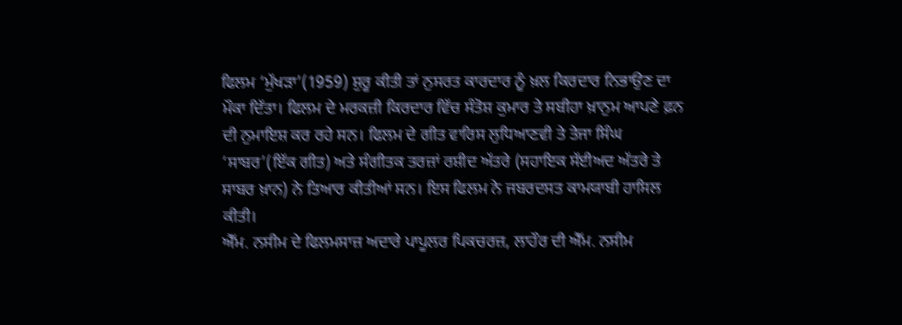ਫਿਲਮ ‘ਮੁੱਖੜਾ’(1959) ਸ਼ੁਰੂ ਕੀਤੀ ਤਾਂ ਨੁਸਰਤ ਕਾਰਦਾਰ ਨੂੰ ਖ਼ਲ ਕਿਰਦਾਰ ਨਿਭਾਉਣ ਦਾ ਮੌਕਾ ਦਿੱਤਾ। ਫਿਲਮ ਦੇ ਮਰਕਜ਼ੀ ਕਿਰਦਾਰ ਵਿੱਚ ਸੰਤੋਸ਼ ਕੁਮਾਰ ਤੇ ਸਬੀਹਾ ਖ਼ਾਨੁਮ ਆਪਣੇ ਫ਼ਨ ਦੀ ਨੁਮਾਇਸ਼ ਕਰ ਰਹੇ ਸਨ। ਫਿਲਮ ਦੇ ਗੀਤ ਵਾਰਿਸ ਲੁਧਿਆਣਵੀ ਤੇ ਤੇਜਾ ਸਿੰਘ ‘ਸਾਬਰ’(ਇੱਕ ਗੀਤ) ਅਤੇ ਸੰਗੀਤਕ ਤਰਜ਼ਾਂ ਰਸ਼ੀਦ ਅੱਤਰੇ (ਸਹਾਇਕ ਸੱਈਅਦ ਅੱਤਰੇ ਤੇ ਸਾਬਰ ਖ਼ਾਨ) ਨੇ ਤਿਆਰ ਕੀਤੀਆਂ ਸਨ। ਇਸ ਫਿਲਮ ਨੇ ਜਬਰਦਸਤ ਕਾਮਯਾਬੀ ਹਾਸਿਲ ਕੀਤੀ।
ਐੱਮ. ਨਸੀਮ ਦੇ ਫਿਲਮਸਾਜ਼ ਅਦਾਰੇ ਪਾਪੂਲਰ ਪਿਕਚਰਜ਼, ਲਾਹੌਰ ਦੀ ਐੱਮ. ਨਸੀਮ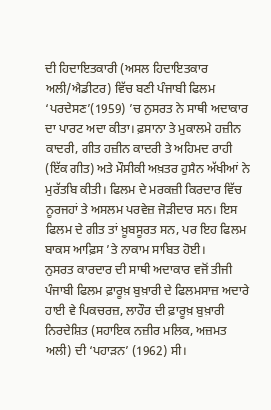ਦੀ ਹਿਦਾਇਤਕਾਰੀ (ਅਸਲ ਹਿਦਾਇਤਕਾਰ ਅਲੀ/ਐਡੀਟਰ) ਵਿੱਚ ਬਣੀ ਪੰਜਾਬੀ ਫਿਲਮ ‘ਪਰਦੇਸਣ’(1959) ’ਚ ਨੁਸਰਤ ਨੇ ਸਾਥੀ ਅਦਾਕਾਰ ਦਾ ਪਾਰਟ ਅਦਾ ਕੀਤਾ। ਫ਼ਸਾਨਾ ਤੇ ਮੁਕਾਲਮੇ ਹਜ਼ੀਨ ਕਾਦਰੀ, ਗੀਤ ਹਜ਼ੀਨ ਕਾਦਰੀ ਤੇ ਅਹਿਮਦ ਰਾਹੀ (ਇੱਕ ਗੀਤ) ਅਤੇ ਮੌਸੀਕੀ ਅਖ਼ਤਰ ਹੁਸੈਨ ਅੱਖੀਆਂ ਨੇ ਮੁਰੱਤਬਿ ਕੀਤੀ। ਫਿਲਮ ਦੇ ਮਰਕਜ਼ੀ ਕਿਰਦਾਰ ਵਿੱਚ ਨੂਰਜਹਾਂ ਤੇ ਅਸਲਮ ਪਰਵੇਜ਼ ਜੋੜੀਦਾਰ ਸਨ। ਇਸ ਫਿਲਮ ਦੇ ਗੀਤ ਤਾਂ ਖ਼ੂਬਸੂਰਤ ਸਨ, ਪਰ ਇਹ ਫਿਲਮ ਬਾਕਸ ਆਫ਼ਿਸ ’ਤੇ ਨਾਕਾਮ ਸਾਬਿਤ ਹੋਈ।
ਨੁਸਰਤ ਕਾਰਦਾਰ ਦੀ ਸਾਥੀ ਅਦਾਕਾਰ ਵਜੋਂ ਤੀਜੀ ਪੰਜਾਬੀ ਫਿਲਮ ਫ਼ਾਰੂਖ਼ ਬੁਖ਼ਾਰੀ ਦੇ ਫਿਲਮਸਾਜ਼ ਅਦਾਰੇ ਹਾਈ ਵੇ ਪਿਕਚਰਜ਼, ਲਾਹੌਰ ਦੀ ਫ਼ਾਰੂਖ਼ ਬੁਖ਼ਾਰੀ ਨਿਰਦੇਸ਼ਿਤ (ਸਹਾਇਕ ਨਜ਼ੀਰ ਮਲਿਕ, ਅਜ਼ਮਤ ਅਲੀ) ਦੀ ‘ਪਹਾੜਨ’ (1962) ਸੀ।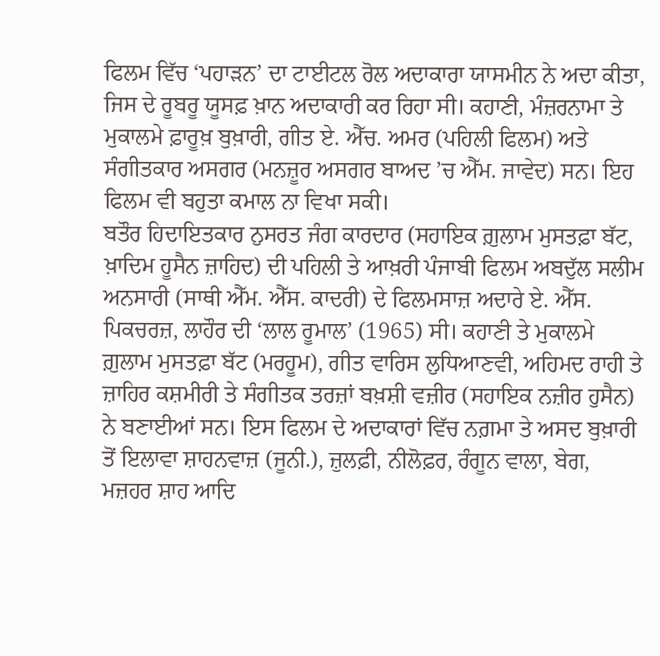ਫਿਲਮ ਵਿੱਚ ‘ਪਹਾੜਨ’ ਦਾ ਟਾਈਟਲ ਰੋਲ ਅਦਾਕਾਰਾ ਯਾਸਮੀਨ ਨੇ ਅਦਾ ਕੀਤਾ, ਜਿਸ ਦੇ ਰੂਬਰੂ ਯੂਸਫ਼ ਖ਼ਾਨ ਅਦਾਕਾਰੀ ਕਰ ਰਿਹਾ ਸੀ। ਕਹਾਣੀ, ਮੰਜ਼ਰਨਾਮਾ ਤੇ ਮੁਕਾਲਮੇ ਫ਼ਾਰੂਖ਼ ਬੁਖ਼ਾਰੀ, ਗੀਤ ਏ. ਐੱਚ. ਅਮਰ (ਪਹਿਲੀ ਫਿਲਮ) ਅਤੇ ਸੰਗੀਤਕਾਰ ਅਸਗਰ (ਮਨਜ਼ੂਰ ਅਸਗਰ ਬਾਅਦ ’ਚ ਐੱਮ. ਜਾਵੇਦ) ਸਨ। ਇਹ ਫਿਲਮ ਵੀ ਬਹੁਤਾ ਕਮਾਲ ਨਾ ਵਿਖਾ ਸਕੀ।
ਬਤੌਰ ਹਿਦਾਇਤਕਾਰ ਨੁਸਰਤ ਜੰਗ ਕਾਰਦਾਰ (ਸਹਾਇਕ ਗ਼ੁਲਾਮ ਮੁਸਤਫ਼ਾ ਬੱਟ, ਖ਼ਾਦਿਮ ਹੂਸੈਨ ਜ਼ਾਹਿਦ) ਦੀ ਪਹਿਲੀ ਤੇ ਆਖ਼ਰੀ ਪੰਜਾਬੀ ਫਿਲਮ ਅਬਦੁੱਲ ਸਲੀਮ ਅਨਸਾਰੀ (ਸਾਥੀ ਐੱਮ. ਐੱਸ. ਕਾਦਰੀ) ਦੇ ਫਿਲਮਸਾਜ਼ ਅਦਾਰੇ ਏ. ਐੱਸ. ਪਿਕਚਰਜ਼, ਲਾਹੌਰ ਦੀ ‘ਲਾਲ ਰੂਮਾਲ’ (1965) ਸੀ। ਕਹਾਣੀ ਤੇ ਮੁਕਾਲਮੇ ਗ਼ੁਲਾਮ ਮੁਸਤਫ਼ਾ ਬੱਟ (ਮਰਹੂਮ), ਗੀਤ ਵਾਰਿਸ ਲੁਧਿਆਣਵੀ, ਅਹਿਮਦ ਰਾਹੀ ਤੇ ਜ਼ਾਹਿਰ ਕਸ਼ਮੀਰੀ ਤੇ ਸੰਗੀਤਕ ਤਰਜ਼ਾਂ ਬਖ਼ਸ਼ੀ ਵਜ਼ੀਰ (ਸਹਾਇਕ ਨਜ਼ੀਰ ਹੁਸੈਨ) ਨੇ ਬਣਾਈਆਂ ਸਨ। ਇਸ ਫਿਲਮ ਦੇ ਅਦਾਕਾਰਾਂ ਵਿੱਚ ਨਗ਼ਮਾ ਤੇ ਅਸਦ ਬੁਖ਼ਾਰੀ ਤੋਂ ਇਲਾਵਾ ਸ਼ਾਹਨਵਾਜ਼ (ਜੂਨੀ.), ਜ਼ੁਲਫ਼ੀ, ਨੀਲੋਫ਼ਰ, ਰੰਗੂਨ ਵਾਲਾ, ਬੇਗ, ਮਜ਼ਹਰ ਸ਼ਾਹ ਆਦਿ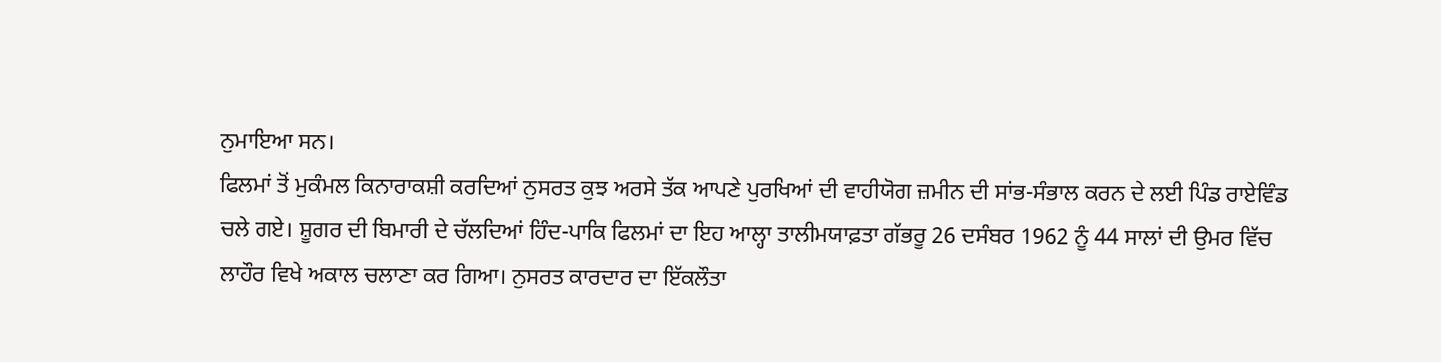ਨੁਮਾਇਆ ਸਨ।
ਫਿਲਮਾਂ ਤੋਂ ਮੁਕੰਮਲ ਕਿਨਾਰਾਕਸ਼ੀ ਕਰਦਿਆਂ ਨੁਸਰਤ ਕੁਝ ਅਰਸੇ ਤੱਕ ਆਪਣੇ ਪੁਰਖਿਆਂ ਦੀ ਵਾਹੀਯੋਗ ਜ਼ਮੀਨ ਦੀ ਸਾਂਭ-ਸੰਭਾਲ ਕਰਨ ਦੇ ਲਈ ਪਿੰਡ ਰਾਏਵਿੰਡ ਚਲੇ ਗਏ। ਸ਼ੂਗਰ ਦੀ ਬਿਮਾਰੀ ਦੇ ਚੱਲਦਿਆਂ ਹਿੰਦ-ਪਾਕਿ ਫਿਲਮਾਂ ਦਾ ਇਹ ਆਲ੍ਹਾ ਤਾਲੀਮਯਾਫ਼ਤਾ ਗੱਭਰੂ 26 ਦਸੰਬਰ 1962 ਨੂੰ 44 ਸਾਲਾਂ ਦੀ ਉਮਰ ਵਿੱਚ ਲਾਹੌਰ ਵਿਖੇ ਅਕਾਲ ਚਲਾਣਾ ਕਰ ਗਿਆ। ਨੁਸਰਤ ਕਾਰਦਾਰ ਦਾ ਇੱਕਲੌਤਾ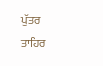ਪੁੱਤਰ ਤਾਹਿਰ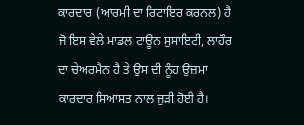ਕਾਰਦਾਰ (ਆਰਮੀ ਦਾ ਰਿਟਾਇਰ ਕਰਨਲ) ਹੈ ਜੋ ਇਸ ਵੇਲੇ ਮਾਡਲ ਟਾਊਨ ਸੁਸਾਇਟੀ, ਲਾਹੌਰ ਦਾ ਚੇਅਰਮੈਨ ਹੈ ਤੇ ਉਸ ਦੀ ਨੂੰਹ ਉਜ਼ਮਾ ਕਾਰਦਾਰ ਸਿਆਸਤ ਨਾਲ ਜੁੜੀ ਹੋਈ ਹੈ।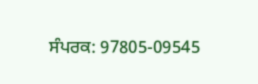ਸੰਪਰਕ: 97805-09545